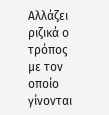Αλλάζει ριζικά ο τρόπος με τον οποίο γίνονται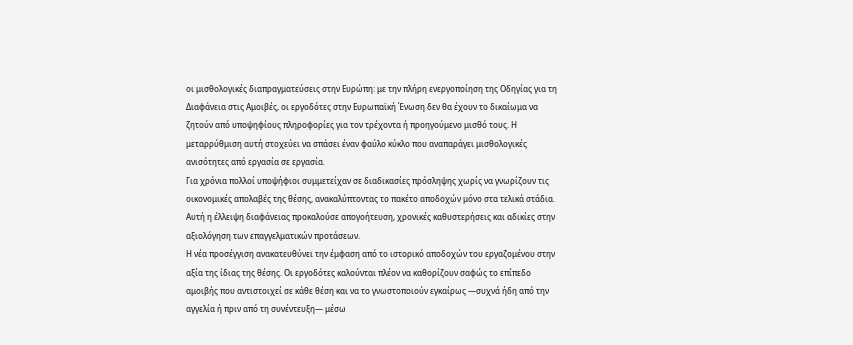οι μισθολογικές διαπραγματεύσεις στην Ευρώπη: με την πλήρη ενεργοποίηση της Οδηγίας για τη Διαφάνεια στις Αμοιβές, οι εργοδότες στην Ευρωπαϊκή Ένωση δεν θα έχουν το δικαίωμα να ζητούν από υποψηφίους πληροφορίες για τον τρέχοντα ή προηγούμενο μισθό τους. Η μεταρρύθμιση αυτή στοχεύει να σπάσει έναν φαύλο κύκλο που αναπαράγει μισθολογικές ανισότητες από εργασία σε εργασία.
Για χρόνια πολλοί υποψήφιοι συμμετείχαν σε διαδικασίες πρόσληψης χωρίς να γνωρίζουν τις οικονομικές απολαβές της θέσης, ανακαλύπτοντας το πακέτο αποδοχών μόνο στα τελικά στάδια. Αυτή η έλλειψη διαφάνειας προκαλούσε απογοήτευση, χρονικές καθυστερήσεις και αδικίες στην αξιολόγηση των επαγγελματικών προτάσεων.
Η νέα προσέγγιση ανακατευθύνει την έμφαση από το ιστορικό αποδοχών του εργαζομένου στην αξία της ίδιας της θέσης. Οι εργοδότες καλούνται πλέον να καθορίζουν σαφώς το επίπεδο αμοιβής που αντιστοιχεί σε κάθε θέση και να το γνωστοποιούν εγκαίρως —συχνά ήδη από την αγγελία ή πριν από τη συνέντευξη— μέσω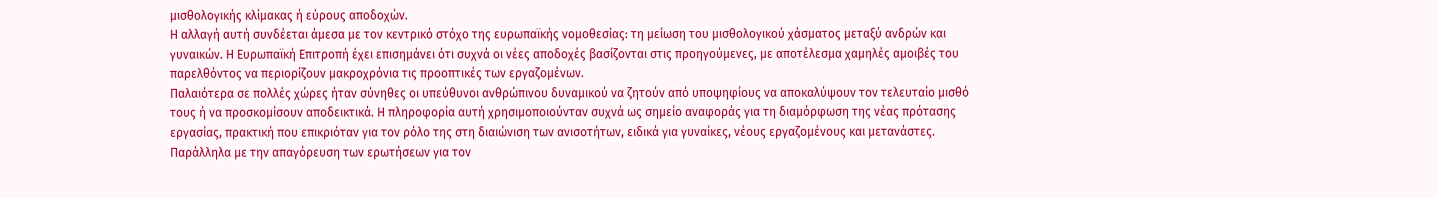μισθολογικής κλίμακας ή εύρους αποδοχών.
Η αλλαγή αυτή συνδέεται άμεσα με τον κεντρικό στόχο της ευρωπαϊκής νομοθεσίας: τη μείωση του μισθολογικού χάσματος μεταξύ ανδρών και γυναικών. Η Ευρωπαϊκή Επιτροπή έχει επισημάνει ότι συχνά οι νέες αποδοχές βασίζονται στις προηγούμενες, με αποτέλεσμα χαμηλές αμοιβές του παρελθόντος να περιορίζουν μακροχρόνια τις προοπτικές των εργαζομένων.
Παλαιότερα σε πολλές χώρες ήταν σύνηθες οι υπεύθυνοι ανθρώπινου δυναμικού να ζητούν από υποψηφίους να αποκαλύψουν τον τελευταίο μισθό τους ή να προσκομίσουν αποδεικτικά. Η πληροφορία αυτή χρησιμοποιούνταν συχνά ως σημείο αναφοράς για τη διαμόρφωση της νέας πρότασης εργασίας, πρακτική που επικριόταν για τον ρόλο της στη διαιώνιση των ανισοτήτων, ειδικά για γυναίκες, νέους εργαζομένους και μετανάστες.
Παράλληλα με την απαγόρευση των ερωτήσεων για τον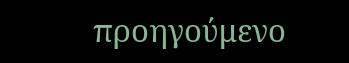προηγούμενο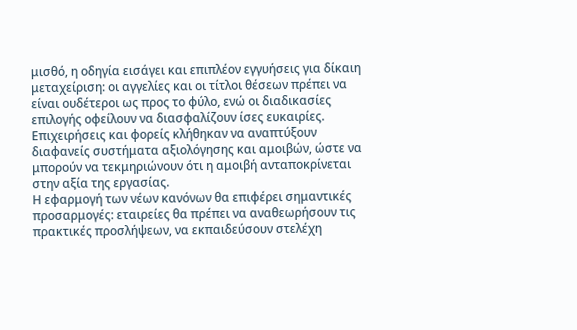μισθό, η οδηγία εισάγει και επιπλέον εγγυήσεις για δίκαιη μεταχείριση: οι αγγελίες και οι τίτλοι θέσεων πρέπει να είναι ουδέτεροι ως προς το φύλο, ενώ οι διαδικασίες επιλογής οφείλουν να διασφαλίζουν ίσες ευκαιρίες. Επιχειρήσεις και φορείς κλήθηκαν να αναπτύξουν διαφανείς συστήματα αξιολόγησης και αμοιβών, ώστε να μπορούν να τεκμηριώνουν ότι η αμοιβή ανταποκρίνεται στην αξία της εργασίας.
Η εφαρμογή των νέων κανόνων θα επιφέρει σημαντικές προσαρμογές: εταιρείες θα πρέπει να αναθεωρήσουν τις πρακτικές προσλήψεων, να εκπαιδεύσουν στελέχη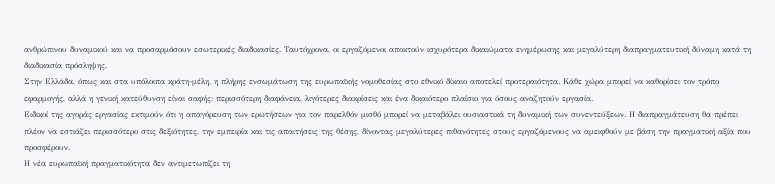ανθρώπινου δυναμικού και να προσαρμόσουν εσωτερικές διαδικασίες. Ταυτόχρονα, οι εργαζόμενοι αποκτούν ισχυρότερα δικαιώματα ενημέρωσης και μεγαλύτερη διαπραγματευτική δύναμη κατά τη διαδικασία πρόσληψης.
Στην Ελλάδα, όπως και στα υπόλοιπα κράτη-μέλη, η πλήρης ενσωμάτωση της ευρωπαϊκής νομοθεσίας στο εθνικό δίκαιο αποτελεί προτεραιότητα. Κάθε χώρα μπορεί να καθορίσει τον τρόπο εφαρμογής, αλλά η γενική κατεύθυνση είναι σαφής: περισσότερη διαφάνεια, λιγότερες διακρίσεις και ένα δικαιότερο πλαίσιο για όσους αναζητούν εργασία.
Ειδικοί της αγοράς εργασίας εκτιμούν ότι η απαγόρευση των ερωτήσεων για τον παρελθόν μισθό μπορεί να μεταβάλει ουσιαστικά τη δυναμική των συνεντεύξεων. Η διαπραγμάτευση θα πρέπει πλέον να εστιάζει περισσότερο στις δεξιότητες, την εμπειρία και τις απαιτήσεις της θέσης, δίνοντας μεγαλύτερες πιθανότητες στους εργαζόμενους να αμειφθούν με βάση την πραγματική αξία που προσφέρουν.
Η νέα ευρωπαϊκή πραγματικότητα δεν αντιμετωπίζει τη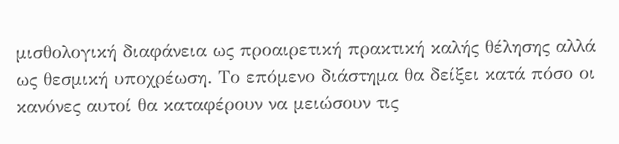μισθολογική διαφάνεια ως προαιρετική πρακτική καλής θέλησης αλλά ως θεσμική υποχρέωση. Το επόμενο διάστημα θα δείξει κατά πόσο οι κανόνες αυτοί θα καταφέρουν να μειώσουν τις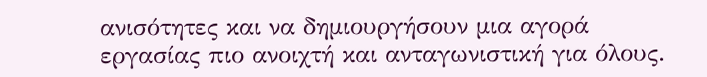ανισότητες και να δημιουργήσουν μια αγορά εργασίας πιο ανοιχτή και ανταγωνιστική για όλους.